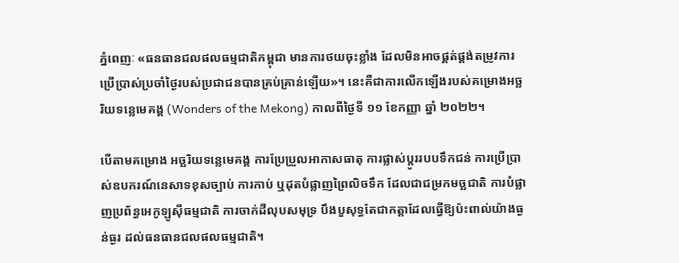ភ្នំពេញៈ «ធនធានជលផលធម្មជាតិកម្ពុជា មានការថយចុះខ្លាំង ដែលមិនអាចផ្គត់ផ្គង់តម្រូវការប្រើប្រាស់ប្រចាំថ្ងៃរបស់ប្រជាជនបានគ្រប់គ្រាន់ឡើយ»។ នេះគឺជាការលើកឡើងរបស់គម្រោងអច្ឆរិយទន្លេមេគង្គ (Wonders of the Mekong) កាលពីថ្ងៃទី ១១ ខែកញ្ញា ឆ្នាំ ២០២២។

បើតាមគម្រោង អច្ឆរិយទន្លេមេគង្គ ការប្រែប្រួលអាកាសធាតុ ការផ្លាស់ប្តូររបបទឹកជន់ ការប្រើប្រាស់ឧបករណ៍នេសាទខុសច្បាប់ ការកាប់ ឬដុតបំផ្លាញព្រៃលិចទឹក ដែលជាជម្រកមច្ឆជាតិ ការបំផ្លាញប្រព័ន្ធអេកូឡូស៊ីធម្មជាតិ ការចាក់ដីលុបសមុទ្រ បឹងបួសុទ្ធតែជាកត្តាដែលធ្វើឱ្យប៉ះពាល់យ៉ាងធ្ងន់ធ្ងរ ដល់ធនធានជលផលធម្មជាតិ។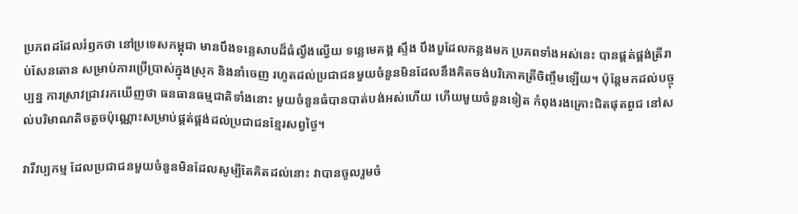ប្រភពដដែលរំឭកថា នៅប្រទេសកម្ពុជា មានបឹងទន្លេសាបដ៏ធំល្វឹងល្វើយ ទន្លេមេគង្គ ស្ទឹង បឹងបួដែលកន្លងមក ប្រភពទាំងអស់នេះ បានផ្គត់ផ្គង់ត្រីរាប់សែនតោន សម្រាប់ការប្រើប្រាស់ក្នុងស្រុក និងនាំចេញ រហូតដល់ប្រជាជនមួយចំនួនមិនដែលនឹងគិតចង់បរិភោគត្រីចិញ្ចឹមឡើយ។ ប៉ុន្តែមកដល់បច្ចុប្បន្ន ការស្រាវជ្រាវរកឃើញថា ធនធានធម្មជាតិទាំងនោះ មួយចំនួនធំបានបាត់បង់អស់ហើយ ហើយមួយចំនួនទៀត កំពុងរងគ្រោះជិតផុតពូជ នៅសល់បរិមាណតិចតួចប៉ុណ្ណោះសម្រាប់ផ្គត់ផ្គង់ដល់ប្រជាជនខ្មែរសព្វថ្ងៃ។

វារីវប្បកម្ម ដែលប្រជាជនមួយចំនួនមិនដែលសូម្បីតែគិតដល់នោះ វាបានចូលរួមចំ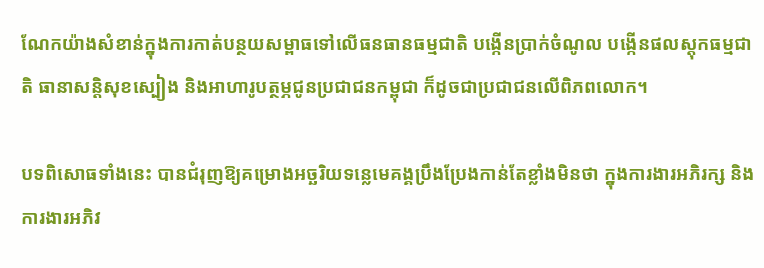ណែកយ៉ាងសំខាន់ក្នុងការកាត់បន្ថយសម្ពាធទៅលើធនធានធម្មជាតិ បង្កើនប្រាក់ចំណូល បង្កើនផលស្តុកធម្មជាតិ ធានាសន្តិសុខស្បៀង និងអាហារូបត្ថម្ភជូនប្រជាជនកម្ពុជា ក៏ដូចជាប្រជាជនលើពិភពលោក។

បទពិសោធទាំងនេះ បានជំរុញឱ្យគម្រោងអច្ឆរិយទន្លេមេគង្គប្រឹងប្រែងកាន់តែខ្លាំងមិនថា ក្នុងការងារអភិរក្ស និងការងារអភិវ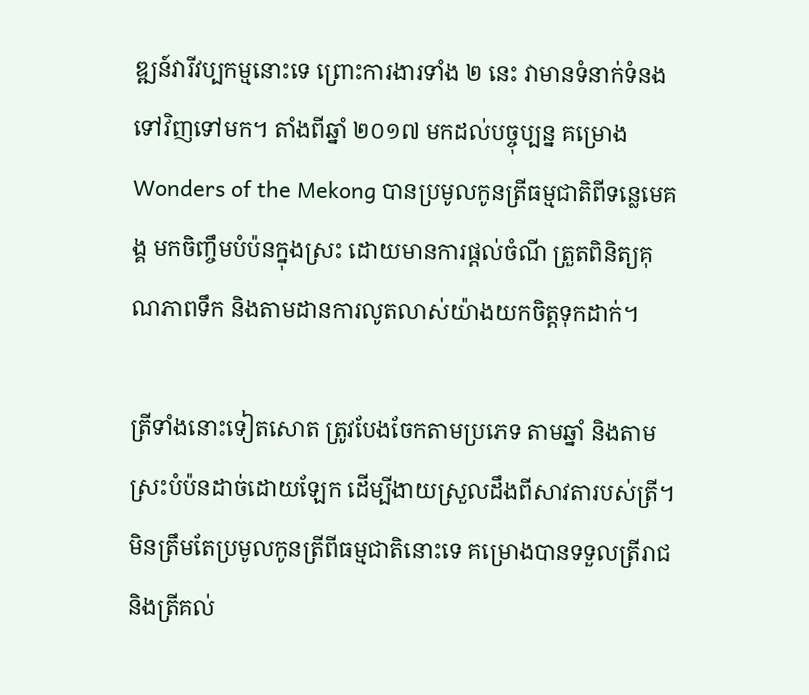ឌ្ឍន៍វារីវប្បកម្មនោះទេ ព្រោះការងារទាំង ២ នេះ វាមានទំនាក់ទំនងទៅវិញទៅមក។ តាំងពីឆ្នាំ ២០១៧ មកដល់បច្ចុប្បន្ន គម្រោង Wonders of the Mekong បានប្រមូលកូនត្រីធម្មជាតិពីទន្លេមេគង្គ មកចិញ្ចឹមបំប៉នក្នុងស្រះ ដោយមានការផ្តល់ចំណី ត្រួតពិនិត្យគុណភាពទឹក និងតាមដានការលូតលាស់យ៉ាងយកចិត្តទុកដាក់។

ត្រីទាំងនោះទៀតសោត ត្រូវបែងចែកតាមប្រភេទ តាមឆ្នាំ និងតាមស្រះបំប៉នដាច់ដោយឡែក ដើម្បីងាយស្រួលដឹងពីសាវតារបស់ត្រី។ មិនត្រឹមតែប្រមូលកូនត្រីពីធម្មជាតិនោះទេ គម្រោងបានទទួលត្រីរាជ និងត្រីគល់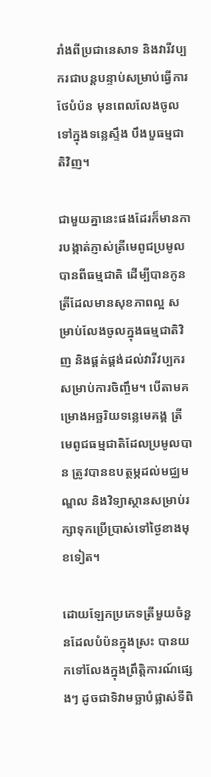រាំងពីប្រជានេសាទ និងវារីវប្បករជាបន្តបន្ទាប់សម្រាប់ធ្វើការថែបំប៉ន មុនពេលលែងចូលទៅក្នុងទន្លេស្ទឹង បឹងបួធម្មជាតិវិញ។

ជាមួយគ្នានេះផងដែរក៏មានការបង្កាត់ភ្ញាស់ត្រីមេពូជប្រមូលបានពីធម្មជាតិ ដើម្បីបានកូនត្រីដែលមានសុខភាពល្អ សម្រាប់លែងចូលក្នុងធម្មជាតិវិញ និងផ្គត់ផ្គង់ដល់វារីវប្បករសម្រាប់ការចិញ្ចឹម។ បើតាមគម្រោងអច្ឆរិយទន្លេមេគង្គ ត្រីមេពូជធម្មជាតិដែលប្រមូលបាន ត្រូវបានឧបត្ថម្ភដល់មជ្ឈមណ្ឌល និងវិទ្យាស្ថានសម្រាប់រក្សាទុកប្រើប្រាស់ទៅថ្ងៃខាងមុខទៀត។

ដោយឡែកប្រភេទត្រីមួយចំនួនដែលបំប៉នក្នុងស្រះ បានយកទៅលែងក្នុងព្រឹត្តិការណ៍ផ្សេងៗ ដូចជាទិវាមច្ឆាបំផ្លាស់ទីពិ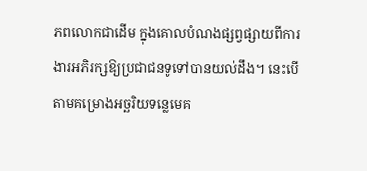ភពលោកជាដើម ក្នុងគោលបំណងផ្សព្វផ្សាយពីការងារអភិរក្សឱ្យប្រជាជនទូទៅបានយល់ដឹង។ នេះបើតាមគម្រោងអច្ឆរិយទន្លេមេគ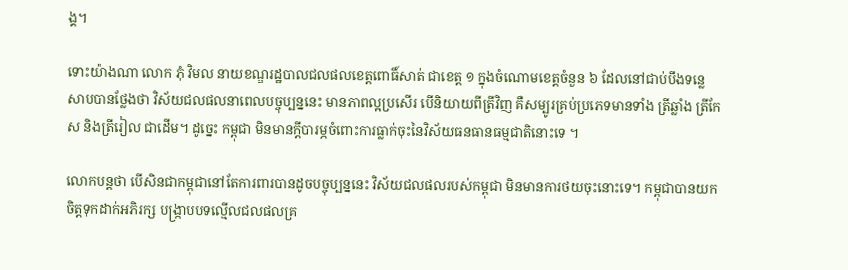ង្គ។

ទោះយ៉ាងណា លោក ភុំ វិមល នាយខណ្ឌរដ្ឋបាលជលផលខេត្តពោធិ៍សាត់ ជាខេត្ត ១ ក្នុងចំណោមខេត្តចំនួន ៦ ដែលនៅជាប់បឹងទន្លេសាបបានថ្លែងថា វិស័យជលផលនាពេលបច្ចុប្បន្ននេះ មានភាពល្អប្រសើរ បើនិយាយពីត្រីវិញ គឺសម្បូរគ្រប់ប្រភេទមានទាំង ត្រីឆ្លាំង ត្រីកែស និងត្រីរៀល ជាដើម។ ដូច្នេះ កម្ពុជា មិនមានក្តីបារម្ភចំពោះការធ្លាក់ចុះនៃវិស័យធនធានធម្មជាតិនោះទេ ។

លោកបន្តថា បើសិនជាកម្ពុជានៅតែការពារបានដូចបច្ចុប្បន្ននេះ វិស័យជលផលរបស់កម្ពុជា មិនមានការថយចុះនោះទេ។ កម្ពុជាបានយកចិត្តទុកដាក់អភិរក្ស បង្ក្រាបបទល្មើលជលផលគ្រ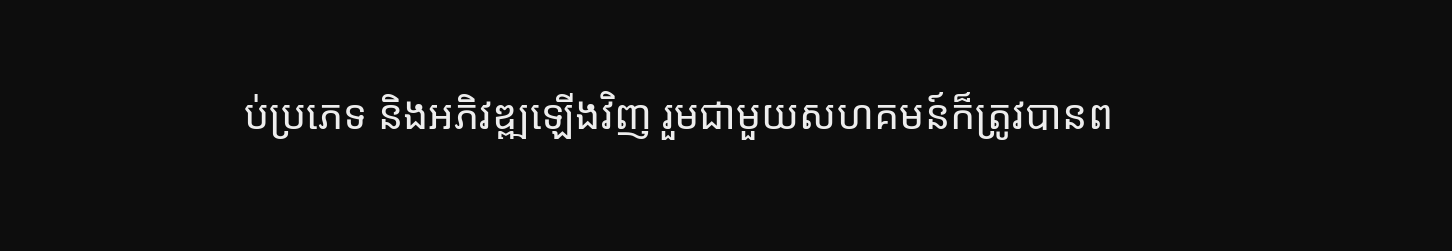ប់ប្រភេទ និងអភិវឌ្ឍឡើងវិញ រួមជាមួយសហគមន៍ក៏ត្រូវបានព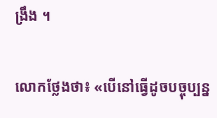ង្រឹង ។

លោកថ្លែងថា៖ «បើនៅធ្វើដូចបច្ចុប្បន្ន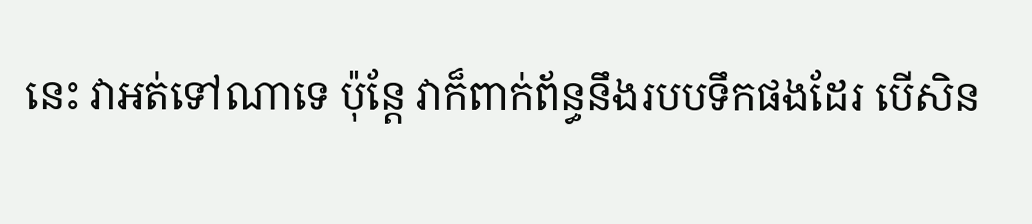នេះ វាអត់ទៅណាទេ ប៉ុន្តែ វាក៏ពាក់ព័ន្ធនឹងរបបទឹកផងដែរ បើសិន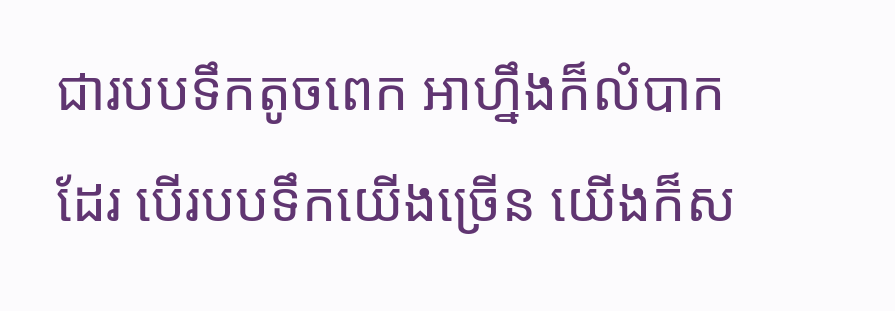ជារបបទឹកតូចពេក អាហ្នឹងក៏លំបាកដែរ បើរបបទឹកយើងច្រើន យើងក៏ស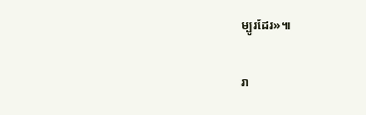ម្បូរដែរ»៕

រា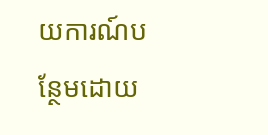យការណ៍បន្ថែមដោយ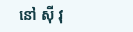នៅ ស៊ី វុ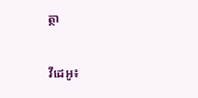ត្ថា

វីដេអូ៖